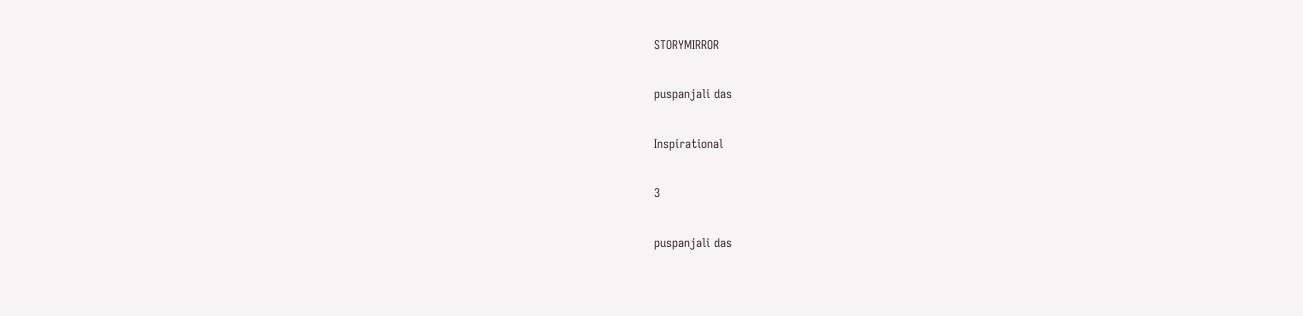STORYMIRROR

puspanjali das

Inspirational

3

puspanjali das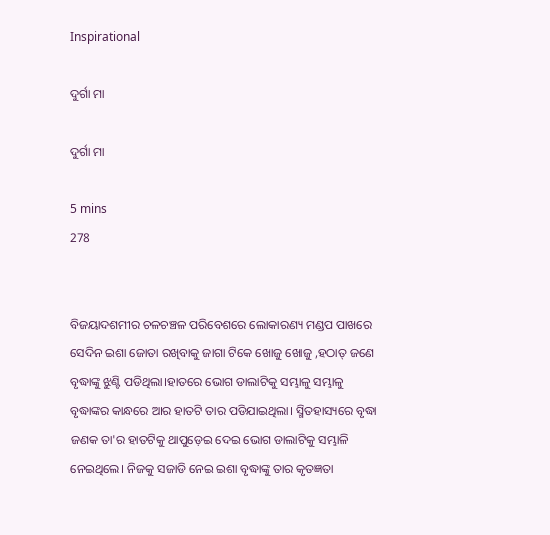Inspirational

ଦୁର୍ଗା ମା

ଦୁର୍ଗା ମା

5 mins
278


ବିଜୟାଦଶମୀର ଚଳଚଞ୍ଚଳ ପରିବେଶରେ ଲୋକାରଣ୍ୟ ମଣ୍ଡପ ପାଖରେ ସେଦିନ ଇଶା ଜୋତା ରଖିବାକୁ ଜାଗା ଟିକେ ଖୋଜୁ ଖୋଜୁ ,ହଠାତ୍ ଜଣେ ବୃଦ୍ଧାଙ୍କୁ ଝୁଣ୍ଟି ପଡିଥିଲା।ହାତରେ ଭୋଗ ଡାଲାଟିକୁ ସମ୍ଭାଳୁ ସମ୍ଭାଳୁ ବୃଦ୍ଧାଙ୍କର କାନ୍ଧରେ ଆର ହାତଟି ତାର ପଡିଯାଇଥିଲା। ସ୍ମିତହାସ୍ୟରେ ବୃଦ୍ଧା ଜଣକ ତା'ର ହାତଟିକୁ ଥାପୁଡ଼େଇ ଦେଇ ଭୋଗ ଡାଲାଟିକୁ ସମ୍ଭାଳି ନେଇଥିଲେ। ନିଜକୁ ସଜାଡି ନେଇ ଇଶା ବୃଦ୍ଧାଙ୍କୁ ତାର କୃତଜ୍ଞତା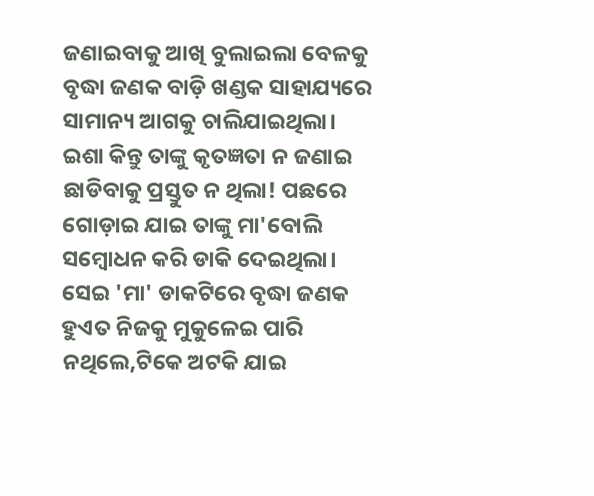ଜଣାଇବାକୁ ଆଖି ବୁଲାଇଲା ବେଳକୁ ବୃଦ୍ଧା ଜଣକ ବାଡ଼ି ଖଣ୍ଡକ ସାହାଯ୍ୟରେ ସାମାନ୍ୟ ଆଗକୁ ଚାଲିଯାଇଥିଲା। ଇଶା କିନ୍ତୁ ତାଙ୍କୁ କୃତଜ୍ଞତା ନ ଜଣାଇ ଛାଡିବାକୁ ପ୍ରସ୍ତୁତ ନ ଥିଲା! ପଛରେ ଗୋଡ଼ାଇ ଯାଇ ତାଙ୍କୁ ମା'ବୋଲି ସମ୍ବୋଧନ କରି ଡାକି ଦେଇଥିଲା। ସେଇ 'ମା' ଡାକଟିରେ ବୃଦ୍ଧା ଜଣକ ହୁଏତ ନିଜକୁ ମୁକୁଳେଇ ପାରି ନଥିଲେ,ଟିକେ ଅଟକି ଯାଇ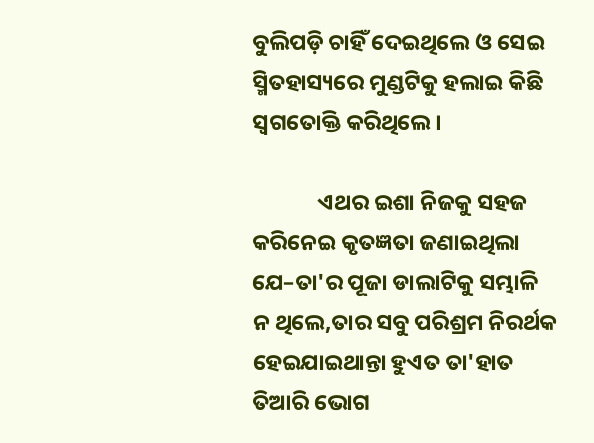ବୁଲିପଡ଼ି ଚାହିଁ ଦେଇଥିଲେ ଓ ସେଇ ସ୍ମିତହାସ୍ୟରେ ମୁଣ୍ଡଟିକୁ ହଲାଇ କିଛି ସ୍ୱଗତୋକ୍ତି କରିଥିଲେ।

             ଏଥର ଇଶା ନିଜକୁ ସହଜ କରିନେଇ କୃତଜ୍ଞତା ଜଣାଇଥିଲା ଯେ–ତା'ର ପୂଜା ଡାଲାଟିକୁ ସମ୍ଭାଳି ନ ଥିଲେ,ତାର ସବୁ ପରିଶ୍ରମ ନିରର୍ଥକ ହେଇଯାଇଥାନ୍ତା ହୁଏତ ତା'ହାତ ତିଆରି ଭୋଗ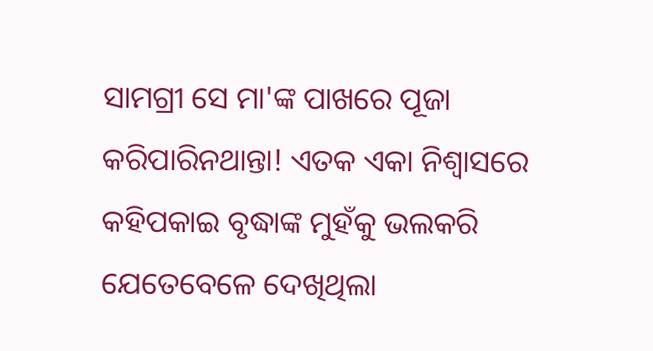ସାମଗ୍ରୀ ସେ ମା'ଙ୍କ ପାଖରେ ପୂଜା କରିପାରିନଥାନ୍ତା! ଏତକ ଏକା ନିଶ୍ଵାସରେ କହିପକାଇ ବୃଦ୍ଧାଙ୍କ ମୁହଁକୁ ଭଲକରି ଯେତେବେଳେ ଦେଖିଥିଲା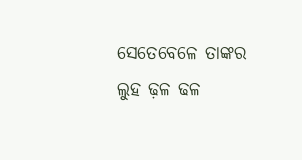ସେତେବେଳେ ତାଙ୍କର ଲୁହ ଢ଼ଳ ଢଳ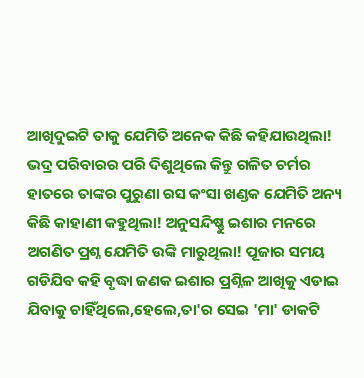ଆଖିଦୁଇଟି ତାକୁ ଯେମିତି ଅନେକ କିଛି କହିଯାଉଥିଲା! ଭଦ୍ର ପରିବାରର ପରି ଦିଶୁଥିଲେ କିନ୍ତୁ ଗଳିତ ଚର୍ମର ହାତରେ ତାଙ୍କର ପୁରୁଣା ରସ କଂସା ଖଣ୍ଡକ ଯେମିତି ଅନ୍ୟ କିଛି କାହାଣୀ କହୁଥିଲା! ଅନୁସନ୍ଦିଷ୍ଣୁ ଇଶାର ମନରେ ଅଗଣିତ ପ୍ରଶ୍ନ ଯେମିତି ଉଙ୍କି ମାରୁଥିଲା! ପୂଜାର ସମୟ ଗଡିଯିବ କହି ବୃଦ୍ଧା ଜଣକ ଇଶାର ପ୍ରଶ୍ନିଳ ଆଖିକୁ ଏଡାଇ ଯିବାକୁ ଚାହିଁଥିଲେ,ହେଲେ,ତା'ର ସେଇ 'ମା' ଡାକଟି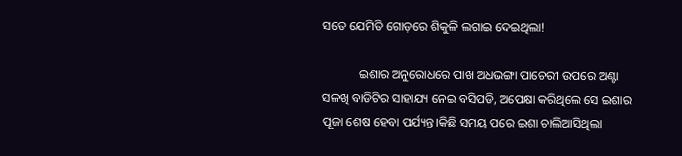ସତେ ଯେମିତି ଗୋଡ଼ରେ ଶିକୁଳି ଲଗାଇ ଦେଇଥିଲା!

            ଇଶାର ଅନୁରୋଧରେ ପାଖ ଅଧଭଙ୍ଗା ପାଚେରୀ ଉପରେ ଅଣ୍ଟା ସଳଖି ବାଡିଟିର ସାହାଯ୍ୟ ନେଇ ବସିପଡି, ଅପେକ୍ଷା କରିଥିଲେ ସେ ଇଶାର ପୂଜା ଶେଷ ହେବା ପର୍ଯ୍ୟନ୍ତ।କିଛି ସମୟ ପରେ ଇଶା ଚାଲିଆସିଥିଲା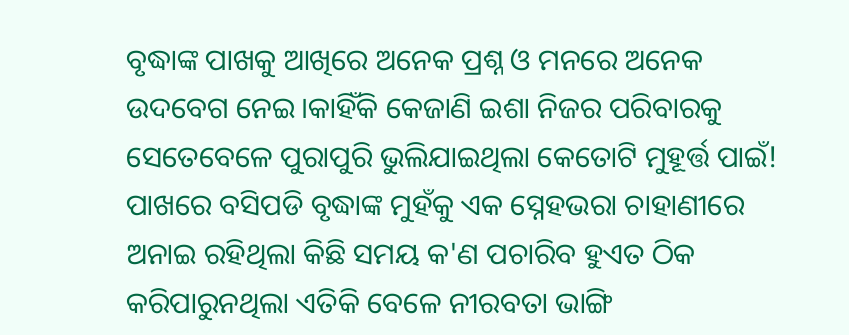ବୃଦ୍ଧାଙ୍କ ପାଖକୁ ଆଖିରେ ଅନେକ ପ୍ରଶ୍ନ ଓ ମନରେ ଅନେକ ଉଦବେଗ ନେଇ।କାହିଁକି କେଜାଣି ଇଶା ନିଜର ପରିବାରକୁ ସେତେବେଳେ ପୁରାପୁରି ଭୁଲିଯାଇଥିଲା କେତୋଟି ମୁହୂର୍ତ୍ତ ପାଇଁ! ପାଖରେ ବସିପଡି ବୃଦ୍ଧାଙ୍କ ମୁହଁକୁ ଏକ ସ୍ନେହଭରା ଚାହାଣୀରେ ଅନାଇ ରହିଥିଲା କିଛି ସମୟ କ'ଣ ପଚାରିବ ହୁଏତ ଠିକ କରିପାରୁନଥିଲା ଏତିକି ବେଳେ ନୀରବତା ଭାଙ୍ଗି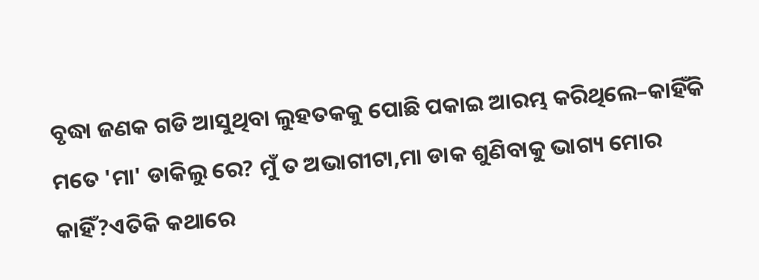ବୃଦ୍ଧା ଜଣକ ଗଡି ଆସୁଥିବା ଲୁହତକକୁ ପୋଛି ପକାଇ ଆରମ୍ଭ କରିଥିଲେ–କାହିଁକି ମତେ 'ମା' ଡାକିଲୁ ରେ? ମୁଁ ତ ଅଭାଗୀଟା,ମା ଡାକ ଶୁଣିବାକୁ ଭାଗ୍ୟ ମୋର କାହିଁ?ଏତିକି କଥାରେ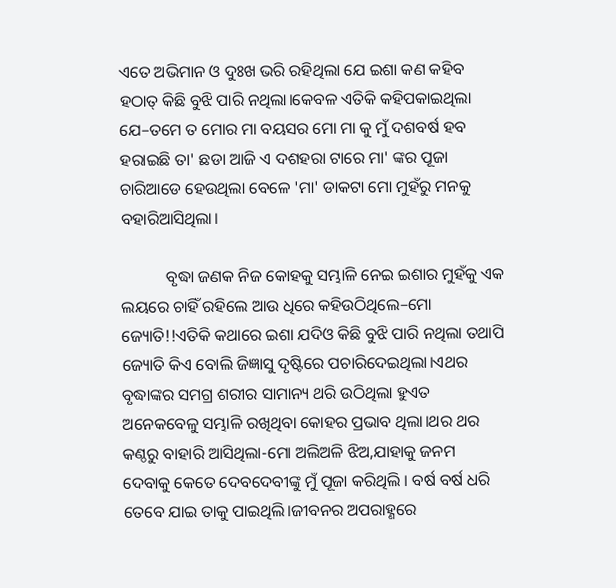ଏତେ ଅଭିମାନ ଓ ଦୁଃଖ ଭରି ରହିଥିଲା ଯେ ଇଶା କଣ କହିବ ହଠାତ୍ କିଛି ବୁଝି ପାରି ନଥିଲା।କେବଳ ଏତିକି କହିପକାଇଥିଲା ଯେ–ତମେ ତ ମୋର ମା ବୟସର ମୋ ମା କୁ ମୁଁ ଦଶବର୍ଷ ହବ ହରାଇଛି ତା' ଛଡା ଆଜି ଏ ଦଶହରା ଟାରେ ମା' ଙ୍କର ପୂଜା ଚାରିଆଡେ ହେଉଥିଲା ବେଳେ 'ମା' ଡାକଟା ମୋ ମୁହଁରୁ ମନକୁ ବହାରିଆସିଥିଲା।

           ବୃଦ୍ଧା ଜଣକ ନିଜ କୋହକୁ ସମ୍ଭାଳି ନେଇ ଇଶାର ମୁହଁକୁ ଏକ ଲୟରେ ଚାହିଁ ରହିଲେ ଆଉ ଧିରେ କହିଉଠିଥିଲେ–ମୋ ଜ୍ୟୋତି!!ଏତିକି କଥାରେ ଇଶା ଯଦିଓ କିଛି ବୁଝି ପାରି ନଥିଲା ତଥାପି ଜ୍ୟୋତି କିଏ ବୋଲି ଜିଜ୍ଞାସୁ ଦୃଷ୍ଟିରେ ପଚାରିଦେଇଥିଲା।ଏଥର ବୃଦ୍ଧାଙ୍କର ସମଗ୍ର ଶରୀର ସାମାନ୍ୟ ଥରି ଉଠିଥିଲା ହୁଏତ ଅନେକବେଳୁ ସମ୍ଭାଳି ରଖିଥିବା କୋହର ପ୍ରଭାବ ଥିଲା।ଥର ଥର କଣ୍ଠରୁ ବାହାରି ଆସିଥିଲା-ମୋ ଅଲିଅଳି ଝିଅ,ଯାହାକୁ ଜନମ ଦେବାକୁ କେତେ ଦେବଦେବୀଙ୍କୁ ମୁଁ ପୂଜା କରିଥିଲି । ବର୍ଷ ବର୍ଷ ଧରି ତେବେ ଯାଇ ତାକୁ ପାଇଥିଲି।ଜୀବନର ଅପରାହ୍ଣରେ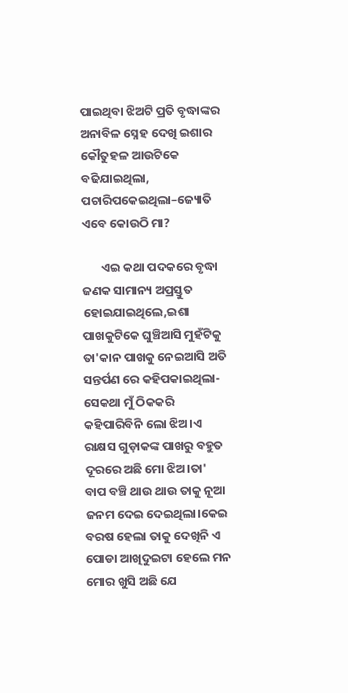ପାଇଥିବା ଝିଅଟି ପ୍ରତି ବୃଦ୍ଧାଙ୍କର ଅନାବିଳ ସ୍ନେହ ଦେଖି ଇଶାର କୌତୁହଳ ଆଉଟିକେ ବଢିଯାଇଥିଲା, ପଚାରିପକେଇଥିଲା–ଜ୍ୟୋତି ଏବେ କୋଉଠି ମା?

       ଏଇ କଥା ପଦକରେ ବୃଦ୍ଧା ଜଣକ ସାମାନ୍ୟ ଅପ୍ରସ୍ତୁତ ହୋଇଯାଇଥିଲେ,ଇଶା ପାଖକୁଟିକେ ଘୁଞ୍ଚିଆସି ମୁହଁଟିକୁ ତା'କାନ ପାଖକୁ ନେଇଆସି ଅତି ସନ୍ତର୍ପଣ ରେ କହିପକାଇଥିଲା-ସେକଥା ମୁଁ ଠିକକରି କହିପାରିବିନି ଲୋ ଝିଅ।ଏ ରାକ୍ଷସ ଗୁଡ଼ାକଙ୍କ ପାଖରୁ ବହୁତ ଦୂରରେ ଅଛି ମୋ ଝିଅ।ତା' ବାପ ବଞ୍ଚି ଥାଉ ଥାଉ ତାକୁ ନୂଆ ଜନମ ଦେଇ ଦେଇଥିଲା।କେଇ ବରଷ ହେଲା ତାକୁ ଦେଖିନି ଏ ପୋଡା ଆଖିଦୁଇଟା ହେଲେ ମନ ମୋର ଖୁସି ଅଛି ଯେ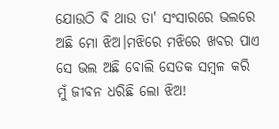ଯୋଉଠି ବି ଥାଉ ତା' ସଂସାରରେ ଭଲରେ ଅଛି ମୋ ଝିଅ।ମଝିରେ ମଝିରେ ଖବର ପାଏ ସେ ଭଲ ଅଛି ବୋଲି ସେତକ ସମ୍ବଳ କରି ମୁଁ ଜୀବନ ଧରିଛି ଲୋ ଝିଅ!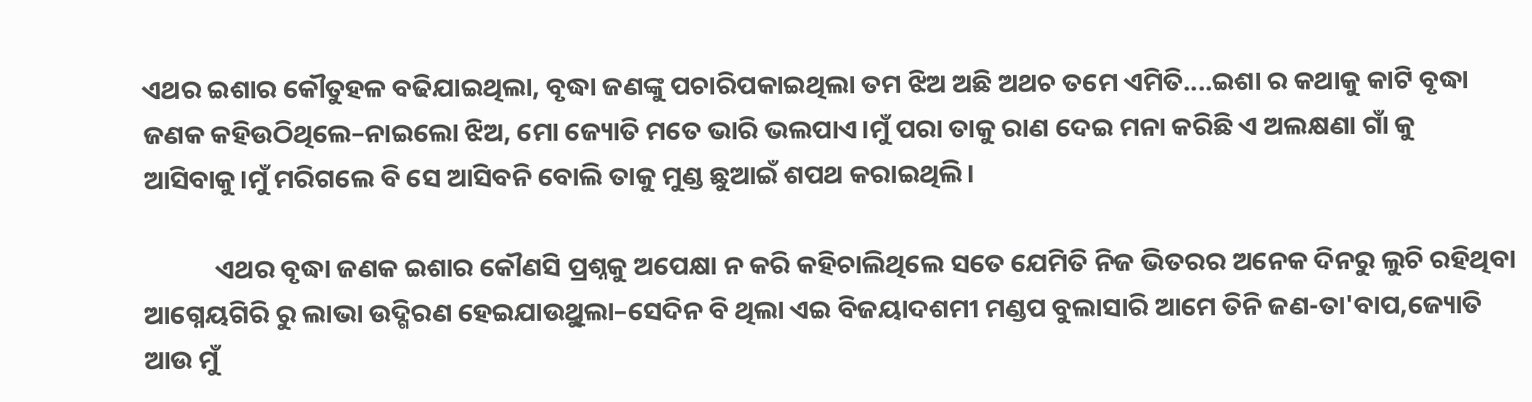ଏଥର ଇଶାର କୌତୁହଳ ବଢିଯାଇଥିଲା, ବୃଦ୍ଧା ଜଣଙ୍କୁ ପଚାରିପକାଇଥିଲା ତମ ଝିଅ ଅଛି ଅଥଚ ତମେ ଏମିତି....ଇଶା ର କଥାକୁ କାଟି ବୃଦ୍ଧା ଜଣକ କହିଉଠିଥିଲେ–ନାଇଲୋ ଝିଅ, ମୋ ଜ୍ୟୋତି ମତେ ଭାରି ଭଲପାଏ।ମୁଁ ପରା ତାକୁ ରାଣ ଦେଇ ମନା କରିଛି ଏ ଅଲକ୍ଷଣା ଗାଁ କୁ ଆସିବାକୁ।ମୁଁ ମରିଗଲେ ବି ସେ ଆସିବନି ବୋଲି ତାକୁ ମୁଣ୍ଡ ଛୁଆଇଁ ଶପଥ କରାଇଥିଲି।

            ଏଥର ବୃଦ୍ଧା ଜଣକ ଇଶାର କୌଣସି ପ୍ରଶ୍ନକୁ ଅପେକ୍ଷା ନ କରି କହିଚାଲିଥିଲେ ସତେ ଯେମିତି ନିଜ ଭିତରର ଅନେକ ଦିନରୁ ଲୁଚି ରହିଥିବା ଆଗ୍ନେୟଗିରି ରୁ ଲାଭା ଉଦ୍ଗିରଣ ହେଇଯାଉୁଥିଲା–ସେଦିନ ବି ଥିଲା ଏଇ ବିଜୟାଦଶମୀ ମଣ୍ଡପ ବୁଲାସାରି ଆମେ ତିନି ଜଣ-ତା'ବାପ,ଜ୍ୟୋତି ଆଉ ମୁଁ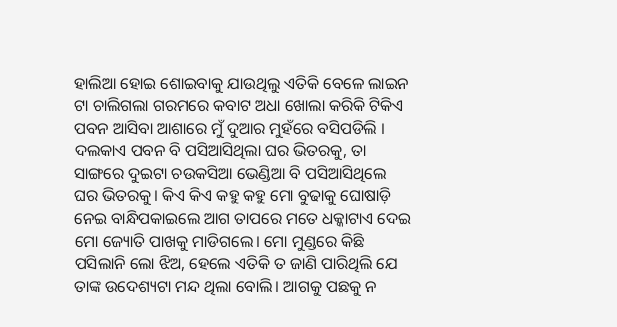ହାଲିଆ ହୋଇ ଶୋଇବାକୁ ଯାଉଥିଲୁ ଏତିକି ବେଳେ ଲାଇନ ଟା ଚାଲିଗଲା ଗରମରେ କବାଟ ଅଧା ଖୋଲା କରିକି ଟିକିଏ ପବନ ଆସିବା ଆଶାରେ ମୁଁ ଦୁଆର ମୁହଁରେ ବସିପଡିଲି । ଦଲକାଏ ପବନ ବି ପସିଆସିଥିଲା ଘର ଭିତରକୁ, ତା ସାଙ୍ଗରେ ଦୁଇଟା ଚଉକସିଆ ଭେଣ୍ଡିଆ ବି ପସିଆସିଥିଲେ ଘର ଭିତରକୁ। କିଏ କିଏ କହୁ କହୁ ମୋ ବୁଢାକୁ ଘୋଷାଡ଼ି ନେଇ ବାନ୍ଧିପକାଇଲେ ଆଗ ତାପରେ ମତେ ଧକ୍କାଟାଏ ଦେଇ ମୋ ଜ୍ୟୋତି ପାଖକୁ ମାଡିଗଲେ। ମୋ ମୁଣ୍ଡରେ କିଛି ପସିଲାନି ଲୋ ଝିଅ, ହେଲେ ଏତିକି ତ ଜାଣି ପାରିଥିଲି ଯେ ତାଙ୍କ ଉଦେଶ୍ୟଟା ମନ୍ଦ ଥିଲା ବୋଲି। ଆଗକୁ ପଛକୁ ନ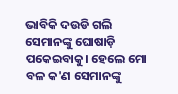ଭାବିକି ଦଉଡି ଗଲି ସେମାନଙ୍କୁ ଘୋଷାଡ଼ି ପକେଇବାକୁ। ହେଲେ ମୋ ବଳ କ'ଣ ସେମାନଙ୍କୁ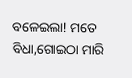ବଳେଇଲା! ମତେ ବିଧା,ଗୋଇଠା ମାରି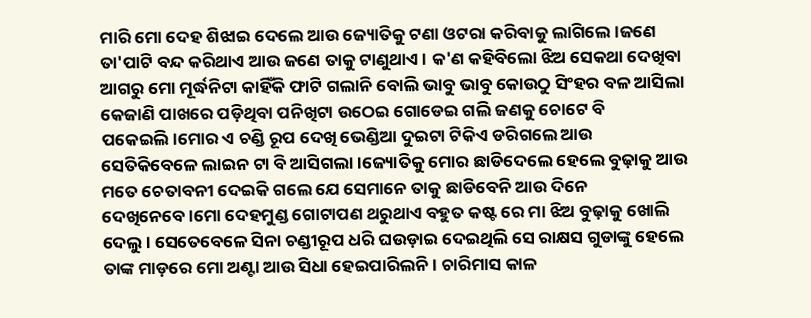ମାରି ମୋ ଦେହ ଶିଝାଇ ଦେଲେ ଆଉ ଜ୍ୟୋତିକୁ ଟଣା ଓଟରା କରିବାକୁ ଲାଗିଲେ।ଜଣେ ତା'ପାଟି ବନ୍ଦ କରିଥାଏ ଆଉ ଜଣେ ତାକୁ ଟାଣୁଥାଏ। କ'ଣ କହିବିଲୋ ଝିଅ ସେକଥା ଦେଖିବା ଆଗରୁ ମୋ ମୂର୍ଦ୍ଧନିଟା କାହିଁକି ଫାଟି ଗଲାନି ବୋଲି ଭାବୁ ଭାବୁ କୋଉଠୁ ସିଂହର ବଳ ଆସିଲା କେଜାଣି ପାଖରେ ପଡ଼ିଥିବା ପନିଖିଟା ଉଠେଇ ଗୋଡେଇ ଗଲି ଜଣକୁ ଚୋଟେ ବି ପକେଇଲି।ମୋର ଏ ଚଣ୍ଡି ରୂପ ଦେଖି ଭେଣ୍ଡିଆ ଦୁଇଟା ଟିକିଏ ଡରିଗଲେ ଆଉ ସେତିକିବେଳେ ଲାଇନ ଟା ବି ଆସିଗଲା।ଜ୍ୟୋତିକୁ ମୋର ଛାଡିଦେଲେ ହେଲେ ବୁଢ଼ାକୁ ଆଉ ମତେ ଚେତାବନୀ ଦେଇକି ଗଲେ ଯେ ସେମାନେ ତାକୁ ଛାଡିବେନି ଆଉ ଦିନେ ଦେଖିନେବେ।ମୋ ଦେହମୁଣ୍ଡ ଗୋଟାପଣ ଥରୁଥାଏ ବହୁତ କଷ୍ଟ ରେ ମା ଝିଅ ବୁଢ଼ାକୁ ଖୋଲି ଦେଲୁ। ସେତେବେଳେ ସିନା ଚଣ୍ଡୀରୂପ ଧରି ଘଉଡ଼ାଇ ଦେଇଥିଲି ସେ ରାକ୍ଷସ ଗୁଡାଙ୍କୁ ହେଲେ ତାଙ୍କ ମାଡ଼ରେ ମୋ ଅଣ୍ଟା ଆଉ ସିଧା ହେଇପାରିଲନି। ଚାରିମାସ କାଳ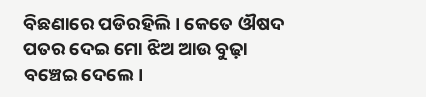ବିଛଣାରେ ପଡିରହିଲି। କେତେ ଔଷଦ ପତର ଦେଇ ମୋ ଝିଅ ଆଉ ବୁଢ଼ା ବଞ୍ଚେଇ ଦେଲେ।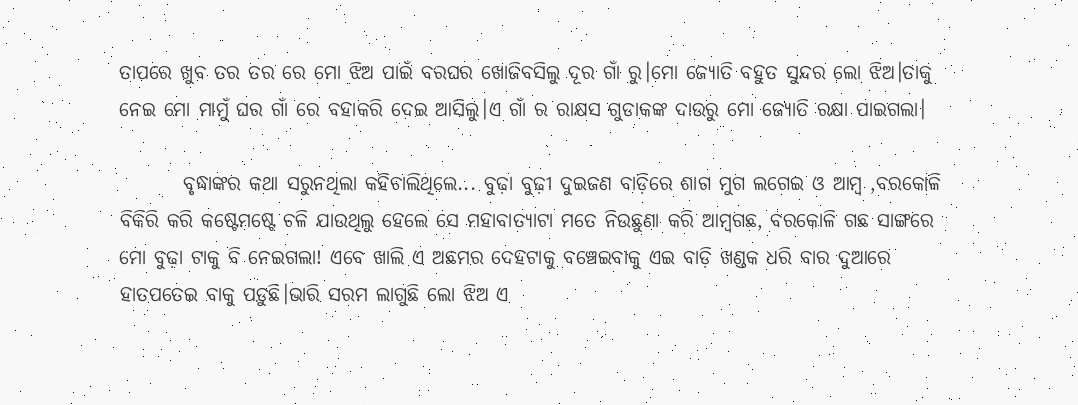ତାପରେ ଖୁବ ତର ତର ରେ ମୋ ଝିଅ ପାଇଁ ବରଘର ଖୋଜିବସିଲୁ ଦୂର ଗାଁ ରୁ।ମୋ ଜ୍ୟୋତି ବହୁତ ସୁନ୍ଦର ଲୋ ଝିଅ।ତାକୁ ନେଇ ମୋ ମାମୁଁ ଘର ଗାଁ ରେ ବହାକରି ଦେଇ ଆସିଲୁ।ଏ ଗାଁ ର ରାକ୍ଷସ ଗୁଡାକଙ୍କ ଦାଉରୁ ମୋ ଜ୍ୟୋତି ରକ୍ଷା ପାଇଗଲା।

        ବୃଦ୍ଧାଙ୍କର କଥା ସରୁନଥିଲା କହିଚାଲିଥିଲେ... ବୁଢ଼ା ବୁଢ଼ୀ ଦୁଇଜଣ ବାଡ଼ିରେ ଶାଗ ମୁଗ ଲଗେଇ ଓ ଆମ୍ବ ,ବରକୋଳି ବିକିରି କରି କଷ୍ଟେମଷ୍ଟେ ଚଳି ଯାଉଥିଲୁ ହେଲେ ସେ ମହାବାତ୍ୟାଟା ମତେ ନିଉଛୁଣା କରି ଆମ୍ବଗଛ, ବରକୋଳି ଗଛ ସାଙ୍ଗରେ ମୋ ବୁଢ଼ା ଟାକୁ ବି ନେଇଗଲା! ଏବେ ଖାଲି ଏ ଅଛମର ଦେହଟାକୁ ବଞ୍ଚେଇବାକୁ ଏଇ ବାଡ଼ି ଖଣ୍ଡକ ଧରି ବାର ଦୁଆରେ ହାତପତେଇ ବାକୁ ପଡ଼ୁଛି।ଭାରି ସରମ ଲାଗୁଛି ଲୋ ଝିଅ ଏ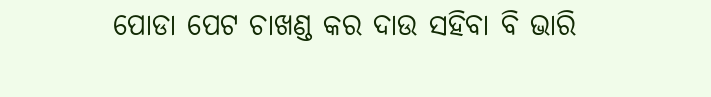ପୋଡା ପେଟ ଚାଖଣ୍ଡ କର ଦାଉ ସହିବା ବି ଭାରି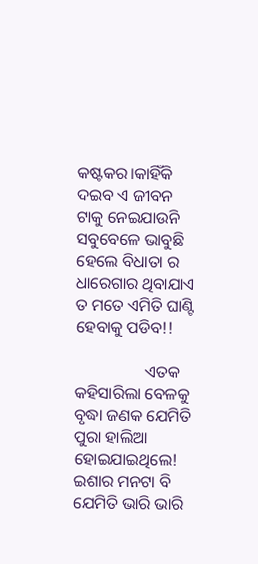କଷ୍ଟକର।କାହିଁକି ଦଇବ ଏ ଜୀବନ ଟାକୁ ନେଇଯାଉନି ସବୁବେଳେ ଭାବୁଛି ହେଲେ ବିଧାତା ର ଧାରେଗାର ଥିବାଯାଏ ତ ମତେ ଏମିତି ଘାଣ୍ଟି ହେବାକୁ ପଡିବ!!

                 ଏତକ କହିସାରିଲା ବେଳକୁ ବୃଦ୍ଧା ଜଣକ ଯେମିତି ପୁରା ହାଲିଆ ହୋଇଯାଇଥିଲେ! ଇଶାର ମନଟା ବି ଯେମିତି ଭାରି ଭାରି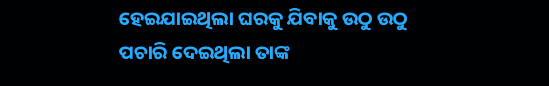ହେଇଯାଇଥିଲା ଘରକୁ ଯିବାକୁ ଉଠୁ ଉଠୁ ପଚାରି ଦେଇଥିଲା ତାଙ୍କ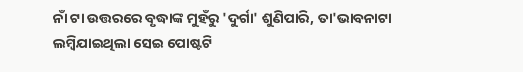ନାଁ ଟା ଉତ୍ତରରେ ବୃଦ୍ଧାଙ୍କ ମୁହଁରୁ 'ଦୁର୍ଗା' ଶୁଣିପାରି, ତା'ଭାବନାଟା ଲମ୍ବିଯାଇଥିଲା ସେଇ ପୋଷ୍ଟଟି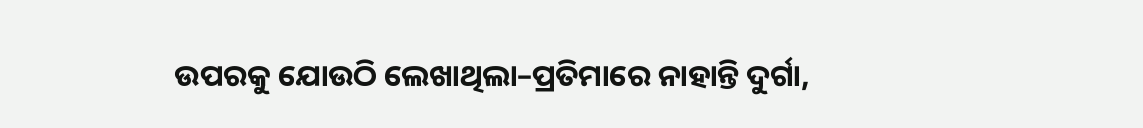ଉପରକୁ ଯୋଉଠି ଲେଖାଥିଲା–ପ୍ରତିମାରେ ନାହାନ୍ତି ଦୁର୍ଗା,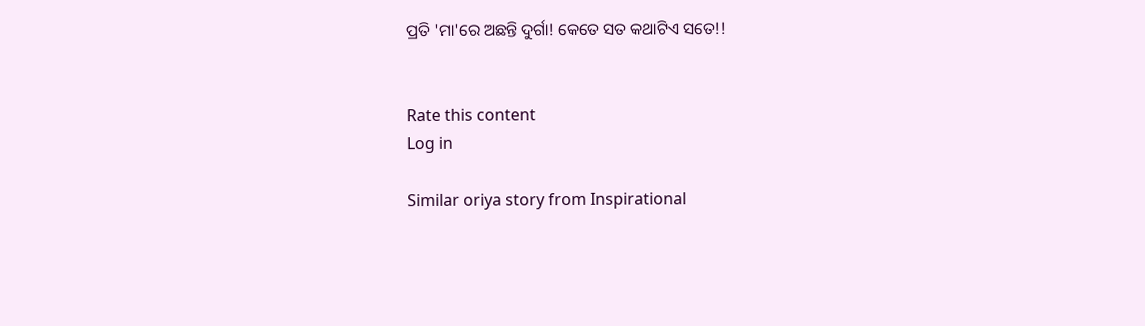ପ୍ରତି 'ମା'ରେ ଅଛନ୍ତି ଦୁର୍ଗା! କେତେ ସତ କଥାଟିଏ ସତେ!!


Rate this content
Log in

Similar oriya story from Inspirational